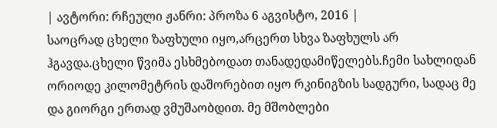| ავტორი: რჩეული ჟანრი: პროზა 6 აგვისტო, 2016 |
საოცრად ცხელი ზაფხული იყო,არცერთ სხვა ზაფხულს არ ჰგავდა.ცხელი წვიმა ესხმებოდათ თანადედამიწელებს.ჩემი სახლიდან ორიოდე კილომეტრის დაშორებით იყო რკინიგზის სადგური, სადაც მე და გიორგი ერთად ვმუშაობდით. მე მშობლები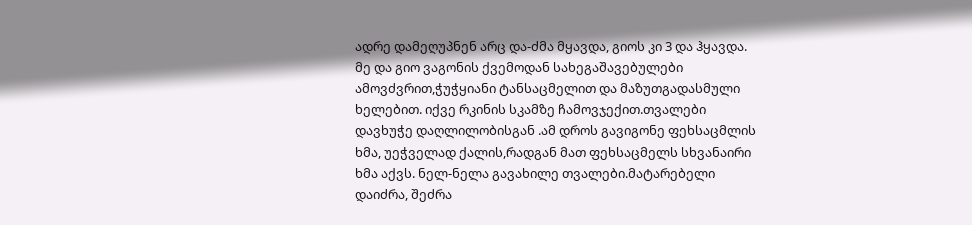ადრე დამეღუპნენ არც და-ძმა მყავდა, გიოს კი 3 და ჰყავდა. მე და გიო ვაგონის ქვემოდან სახეგაშავებულები ამოვძვრით,ჭუჭყიანი ტანსაცმელით და მაზუთგადასმული ხელებით. იქვე რკინის სკამზე ჩამოვჯექით.თვალები დავხუჭე დაღლილობისგან .ამ დროს გავიგონე ფეხსაცმლის ხმა, უეჭველად ქალის,რადგან მათ ფეხსაცმელს სხვანაირი ხმა აქვს. ნელ-ნელა გავახილე თვალები.მატარებელი დაიძრა, შეძრა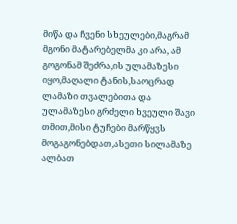მიწა და ჩვენი სხეულები,მაგრამ მგონი მატარებელმა კი არა, ამ გოგონამ შეძრა,ის ულამაზესი იყო,მაღალი ტანის,საოცრად ლამაზი თვალებითა და ულამაზესი გრძელი ხვეული შავი თმით,მისი ტუჩები მარწყვს მოგაგონებდათ,ასეთი სილამაზე ალბათ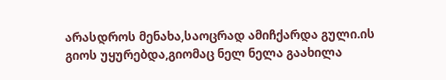არასდროს მენახა,საოცრად ამიჩქარდა გული.ის გიოს უყურებდა,გიომაც ნელ ნელა გაახილა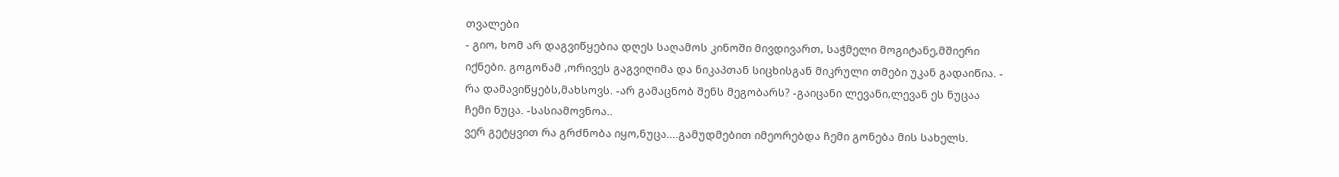თვალები
- გიო, ხომ არ დაგვიწყებია დღეს საღამოს კინოში მივდივართ, საჭმელი მოგიტანე,მშიერი იქნები. გოგონამ ,ორივეს გაგვიღიმა და ნიკაპთან სიცხისგან მიკრული თმები უკან გადაიწია. - რა დამავიწყებს,მახსოვს. -არ გამაცნობ შენს მეგობარს? -გაიცანი ლევანი,ლევან ეს ნუცაა ჩემი ნუცა. -სასიამოვნოა..
ვერ გეტყვით რა გრძნობა იყო,ნუცა....გამუდმებით იმეორებდა ჩემი გონება მის სახელს.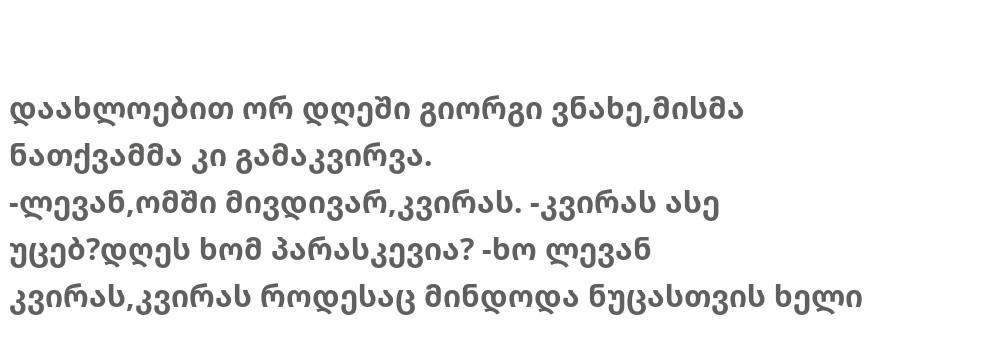დაახლოებით ორ დღეში გიორგი ვნახე,მისმა ნათქვამმა კი გამაკვირვა.
-ლევან,ომში მივდივარ,კვირას. -კვირას ასე უცებ?დღეს ხომ პარასკევია? -ხო ლევან კვირას,კვირას როდესაც მინდოდა ნუცასთვის ხელი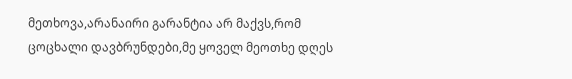მეთხოვა,არანაირი გარანტია არ მაქვს,რომ ცოცხალი დავბრუნდები,მე ყოველ მეოთხე დღეს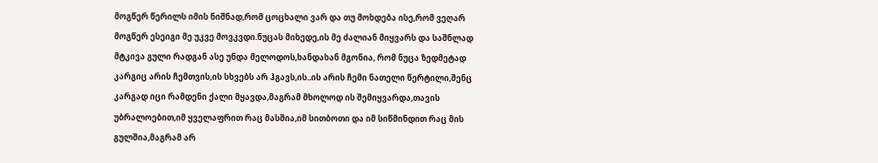მოგწერ წერილს იმის ნიშნად,რომ ცოცხალი ვარ და თუ მოხდება ისე,რომ ვეღარ მოგწერ ესეიგი მე უკვე მოვკვდი.ნუცას მიხედე,ის მე ძალიან მიყვარს და საშნლად მტკივა გული რადგან ასე უნდა მელოდოს,ხანდახან მგონია, რომ ნუცა ზედმეტად კარგიც არის ჩემთვის,ის სხვებს არ ჰგავს,ის..ის არის ჩემი ნათელი წერტილი,შენც კარგად იცი რამდენი ქალი მყავდა,მაგრამ მხოლოდ ის შემიყვარდა,თავის უბრალოებით,იმ ყველაფრით რაც მასშია,იმ სითბოთი და იმ სიწმინდით რაც მის გულშია,მაგრამ არ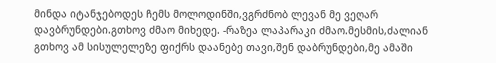მინდა იტანჯებოდეს ჩემს მოლოდინში,ვგრძნობ ლევან მე ვეღარ დავბრუნდები.გთხოვ ძმაო მიხედე. -რაზეა ლაპარაკი ძმაო.მესმის,ძალიან გთხოვ ამ სისულელეზე ფიქრს დაანებე თავი,შენ დაბრუნდები,მე ამაში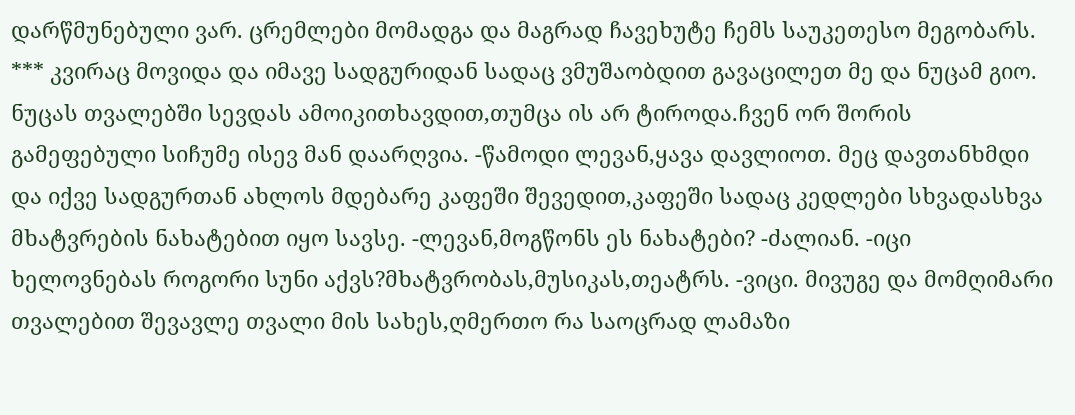დარწმუნებული ვარ. ცრემლები მომადგა და მაგრად ჩავეხუტე ჩემს საუკეთესო მეგობარს. *** კვირაც მოვიდა და იმავე სადგურიდან სადაც ვმუშაობდით გავაცილეთ მე და ნუცამ გიო. ნუცას თვალებში სევდას ამოიკითხავდით,თუმცა ის არ ტიროდა.ჩვენ ორ შორის გამეფებული სიჩუმე ისევ მან დაარღვია. -წამოდი ლევან,ყავა დავლიოთ. მეც დავთანხმდი და იქვე სადგურთან ახლოს მდებარე კაფეში შევედით,კაფეში სადაც კედლები სხვადასხვა მხატვრების ნახატებით იყო სავსე. -ლევან,მოგწონს ეს ნახატები? -ძალიან. -იცი ხელოვნებას როგორი სუნი აქვს?მხატვრობას,მუსიკას,თეატრს. -ვიცი. მივუგე და მომღიმარი თვალებით შევავლე თვალი მის სახეს,ღმერთო რა საოცრად ლამაზი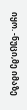იყო. -ნუცი,მე იმაზე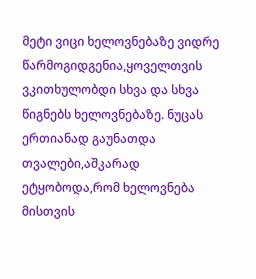მეტი ვიცი ხელოვნებაზე ვიდრე წარმოგიდგენია,ყოველთვის ვკითხულობდი სხვა და სხვა წიგნებს ხელოვნებაზე. ნუცას ერთიანად გაუნათდა თვალები,აშკარად ეტყობოდა,რომ ხელოვნება მისთვის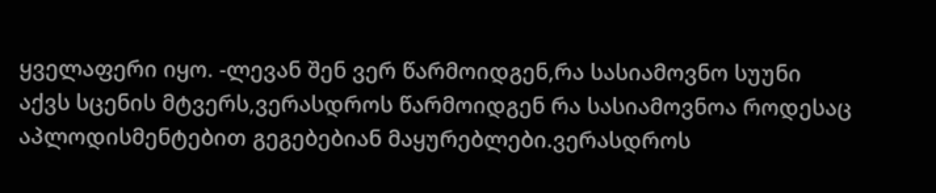ყველაფერი იყო. -ლევან შენ ვერ წარმოიდგენ,რა სასიამოვნო სუუნი აქვს სცენის მტვერს,ვერასდროს წარმოიდგენ რა სასიამოვნოა როდესაც აპლოდისმენტებით გეგებებიან მაყურებლები.ვერასდროს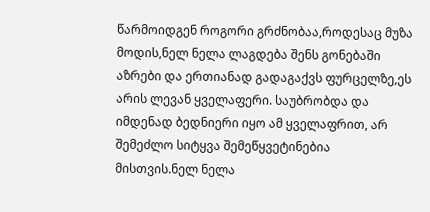წარმოიდგენ როგორი გრძნობაა,როდესაც მუზა მოდის,ნელ ნელა ლაგდება შენს გონებაში აზრები და ერთიანად გადაგაქვს ფურცელზე,ეს არის ლევან ყველაფერი. საუბრობდა და იმდენად ბედნიერი იყო ამ ყველაფრით, არ შემეძლო სიტყვა შემეწყვეტინებია მისთვის.ნელ ნელა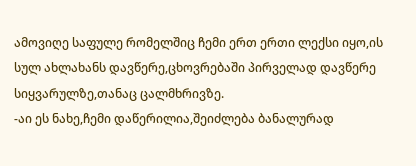ამოვიღე საფულე რომელშიც ჩემი ერთ ერთი ლექსი იყო,ის სულ ახლახანს დავწერე,ცხოვრებაში პირველად დავწერე სიყვარულზე,თანაც ცალმხრივზე.
-აი ეს ნახე,ჩემი დაწერილია,შეიძლება ბანალურად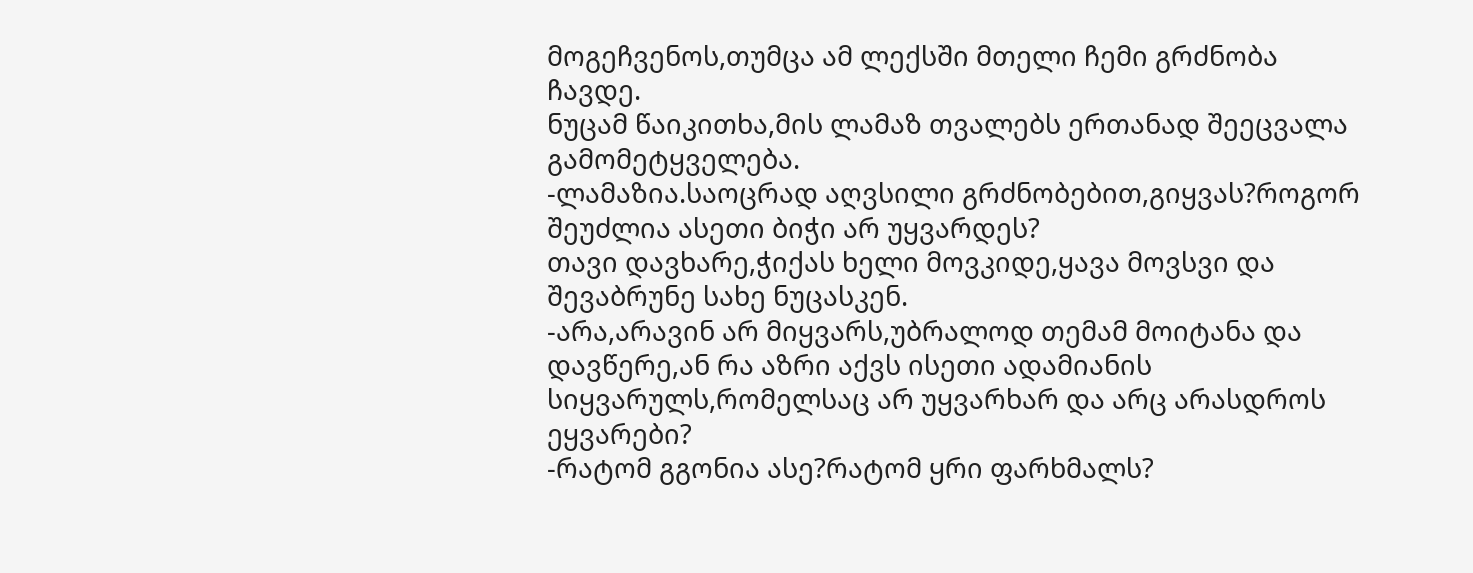მოგეჩვენოს,თუმცა ამ ლექსში მთელი ჩემი გრძნობა ჩავდე.
ნუცამ წაიკითხა,მის ლამაზ თვალებს ერთანად შეეცვალა გამომეტყველება.
-ლამაზია.საოცრად აღვსილი გრძნობებით,გიყვას?როგორ შეუძლია ასეთი ბიჭი არ უყვარდეს?
თავი დავხარე,ჭიქას ხელი მოვკიდე,ყავა მოვსვი და შევაბრუნე სახე ნუცასკენ.
-არა,არავინ არ მიყვარს,უბრალოდ თემამ მოიტანა და დავწერე,ან რა აზრი აქვს ისეთი ადამიანის სიყვარულს,რომელსაც არ უყვარხარ და არც არასდროს ეყვარები?
-რატომ გგონია ასე?რატომ ყრი ფარხმალს?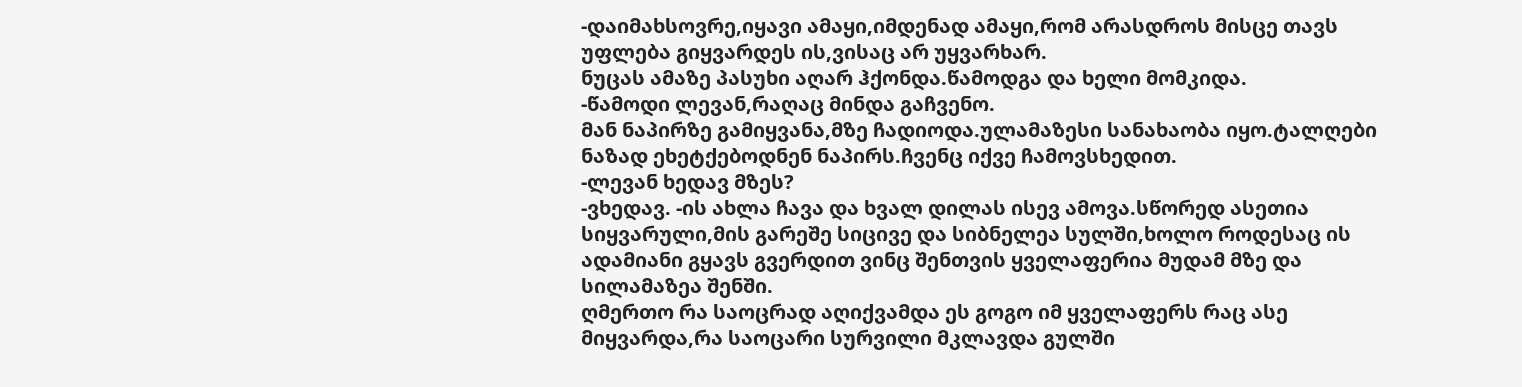-დაიმახსოვრე,იყავი ამაყი,იმდენად ამაყი,რომ არასდროს მისცე თავს უფლება გიყვარდეს ის,ვისაც არ უყვარხარ.
ნუცას ამაზე პასუხი აღარ ჰქონდა.წამოდგა და ხელი მომკიდა.
-წამოდი ლევან,რაღაც მინდა გაჩვენო.
მან ნაპირზე გამიყვანა,მზე ჩადიოდა.ულამაზესი სანახაობა იყო.ტალღები ნაზად ეხეტქებოდნენ ნაპირს.ჩვენც იქვე ჩამოვსხედით.
-ლევან ხედავ მზეს?
-ვხედავ. -ის ახლა ჩავა და ხვალ დილას ისევ ამოვა.სწორედ ასეთია სიყვარული,მის გარეშე სიცივე და სიბნელეა სულში,ხოლო როდესაც ის ადამიანი გყავს გვერდით ვინც შენთვის ყველაფერია მუდამ მზე და სილამაზეა შენში.
ღმერთო რა საოცრად აღიქვამდა ეს გოგო იმ ყველაფერს რაც ასე მიყვარდა,რა საოცარი სურვილი მკლავდა გულში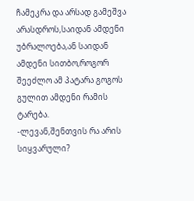ჩამეკრა და არსად გამეშვა არასდროს,საიდან ამდენი უბრალოება,ან საიდან ამდენი სითბო,როგორ შეეძლო ამ პატარა გოგოს გულით ამდენი რამის ტარება.
-ლევან,შენთვის რა არის სიყვარული?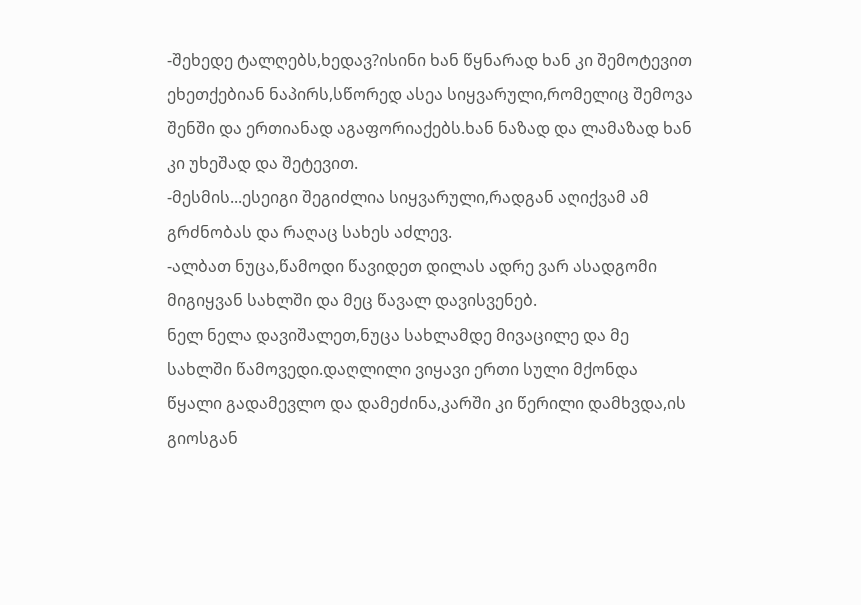-შეხედე ტალღებს,ხედავ?ისინი ხან წყნარად ხან კი შემოტევით ეხეთქებიან ნაპირს,სწორედ ასეა სიყვარული,რომელიც შემოვა შენში და ერთიანად აგაფორიაქებს.ხან ნაზად და ლამაზად ხან კი უხეშად და შეტევით.
-მესმის...ესეიგი შეგიძლია სიყვარული,რადგან აღიქვამ ამ გრძნობას და რაღაც სახეს აძლევ.
-ალბათ ნუცა,წამოდი წავიდეთ დილას ადრე ვარ ასადგომი მიგიყვან სახლში და მეც წავალ დავისვენებ.
ნელ ნელა დავიშალეთ,ნუცა სახლამდე მივაცილე და მე სახლში წამოვედი.დაღლილი ვიყავი ერთი სული მქონდა წყალი გადამევლო და დამეძინა,კარში კი წერილი დამხვდა,ის გიოსგან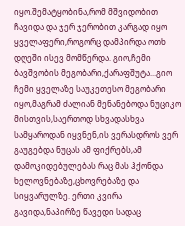იყო.შემატყობინა,რომ მშვიდობით ჩავიდა და ჯერ ჯერობით კარგად იყო ყველაფერი,როგორც დამპირდა ოთხ დღეში ისევ მომწერდა. გიო,ჩემი ბავშვობის მეგობარი,ქარაფშუტა...გიო ჩემი ყველაზე საუკეთესო მეგობარი იყო,მაგრამ ძალიან მენანებოდა ნუციკო მისთვის,საერთოდ სხვადასხვა სამყაროდან იყვნენ,ის ვერასდროს ვერ გაუგებდა ნუცას ამ ფიქრებს,ამ დამოკიდებულებას რაც მას ჰქონდა ხელოვნებაზე,ცხოვრებაზე და სიყვარულზე. ერთი კვირა გავიდა,ნაპირზე წავედი სადაც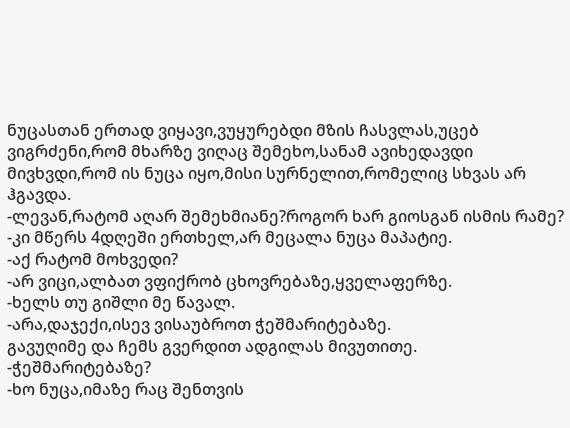ნუცასთან ერთად ვიყავი,ვუყურებდი მზის ჩასვლას,უცებ ვიგრძენი,რომ მხარზე ვიღაც შემეხო,სანამ ავიხედავდი მივხვდი,რომ ის ნუცა იყო,მისი სურნელით,რომელიც სხვას არ ჰგავდა.
-ლევან,რატომ აღარ შემეხმიანე?როგორ ხარ გიოსგან ისმის რამე?
-კი მწერს 4დღეში ერთხელ,არ მეცალა ნუცა მაპატიე.
-აქ რატომ მოხვედი?
-არ ვიცი,ალბათ ვფიქრობ ცხოვრებაზე,ყველაფერზე.
-ხელს თუ გიშლი მე წავალ.
-არა,დაჯექი,ისევ ვისაუბროთ ჭეშმარიტებაზე.
გავუღიმე და ჩემს გვერდით ადგილას მივუთითე.
-ჭეშმარიტებაზე?
-ხო ნუცა,იმაზე რაც შენთვის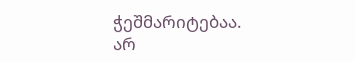ჭეშმარიტებაა.
არ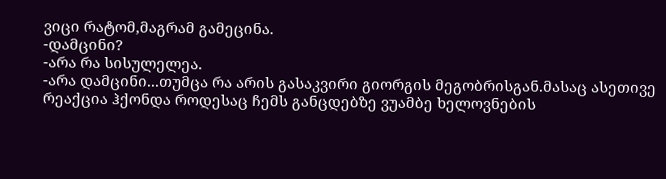ვიცი რატომ,მაგრამ გამეცინა.
-დამცინი?
-არა რა სისულელეა.
-არა დამცინი...თუმცა რა არის გასაკვირი გიორგის მეგობრისგან.მასაც ასეთივე რეაქცია ჰქონდა როდესაც ჩემს განცდებზე ვუამბე ხელოვნების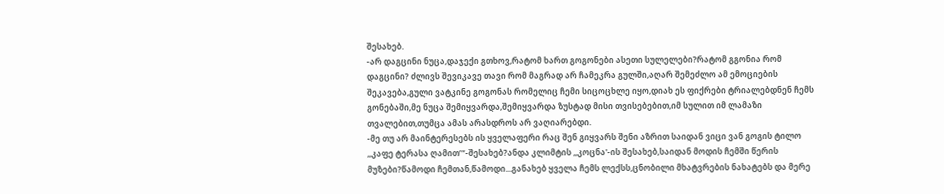შესახებ.
-არ დაგცინი ნუცა,დაჯექი გთხოვ,რატომ ხართ გოგონები ასეთი სულელები?რატომ გგონია რომ დაგცინი? ძლივს შევიკავე თავი რომ მაგრად არ ჩამეკრა გულში,აღარ შემეძლო ამ ემოციების შეკავება,გული ვატკინე გოგონას რომელიც ჩემი სიცოცხლე იყო,დიახ ეს ფიქრები ტრიალებდნენ ჩემს გონებაში,მე ნუცა შემიყვარდა,შემიყვარდა ზუსტად მისი თვისებებით,იმ სულით იმ ლამაზი თვალებით,თუმცა ამას არასდროს არ ვაღიარებდი.
-მე თუ არ მაინტერესებს ის ყველაფერი რაც შენ გიყვარს შენი აზრით საიდან ვიცი ვან გოგის ტილო ,,კაფე ტერასა ღამით’“-შესახებ?ანდა კლიმტის ,,კოცნა'-ის შესახებ,საიდან მოდის ჩემში წერის მუზები?წამოდი ჩემთან,წამოდი...განახებ ყველა ჩემს ლექსს,ცნობილი მხატვრების ნახატებს და მერე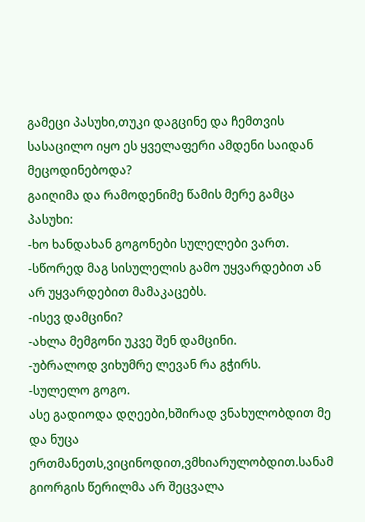გამეცი პასუხი,თუკი დაგცინე და ჩემთვის სასაცილო იყო ეს ყველაფერი ამდენი საიდან მეცოდინებოდა?
გაიღიმა და რამოდენიმე წამის მერე გამცა პასუხი:
-ხო ხანდახან გოგონები სულელები ვართ.
-სწორედ მაგ სისულელის გამო უყვარდებით ან არ უყვარდებით მამაკაცებს.
-ისევ დამცინი?
-ახლა მემგონი უკვე შენ დამცინი.
-უბრალოდ ვიხუმრე ლევან რა გჭირს.
-სულელო გოგო.
ასე გადიოდა დღეები,ხშირად ვნახულობდით მე და ნუცა ერთმანეთს,ვიცინოდით,ვმხიარულობდით.სანამ გიორგის წერილმა არ შეცვალა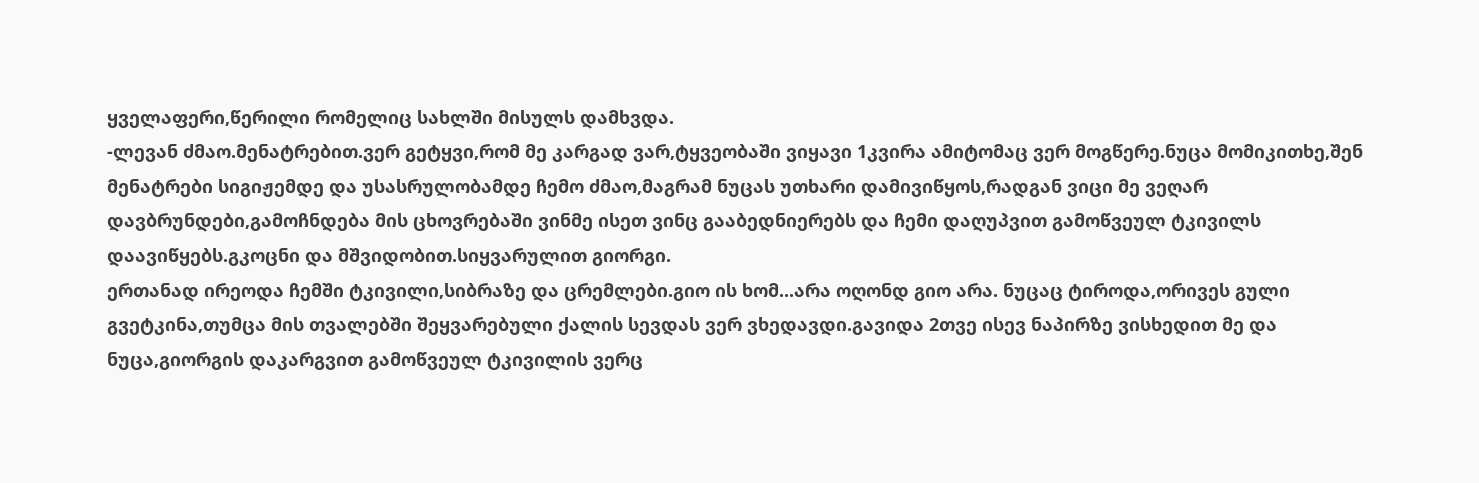ყველაფერი,წერილი რომელიც სახლში მისულს დამხვდა.
-ლევან ძმაო.მენატრებით.ვერ გეტყვი,რომ მე კარგად ვარ,ტყვეობაში ვიყავი 1კვირა ამიტომაც ვერ მოგწერე.ნუცა მომიკითხე,შენ მენატრები სიგიჟემდე და უსასრულობამდე ჩემო ძმაო,მაგრამ ნუცას უთხარი დამივიწყოს,რადგან ვიცი მე ვეღარ დავბრუნდები,გამოჩნდება მის ცხოვრებაში ვინმე ისეთ ვინც გააბედნიერებს და ჩემი დაღუპვით გამოწვეულ ტკივილს დაავიწყებს.გკოცნი და მშვიდობით.სიყვარულით გიორგი.
ერთანად ირეოდა ჩემში ტკივილი,სიბრაზე და ცრემლები.გიო ის ხომ...არა ოღონდ გიო არა. ნუცაც ტიროდა,ორივეს გული გვეტკინა,თუმცა მის თვალებში შეყვარებული ქალის სევდას ვერ ვხედავდი.გავიდა 2თვე ისევ ნაპირზე ვისხედით მე და ნუცა,გიორგის დაკარგვით გამოწვეულ ტკივილის ვერც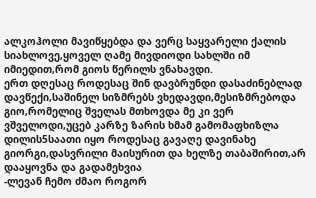ალკოჰოლი მავიწყებდა და ვერც საყვარელი ქალის სიახლოვე,ყოველ ღამე მივდიოდი სახლში იმ იმიედით,რომ გიოს წერილს ვნახავდი.
ერთ დღესაც როდესაც შინ დავბრუნდი დასაძინებლად დავწექი,საშინელ სიზმრებს ვხედავდი,მესიზმრებოდა გიო,რომელიც შველას მთხოვდა მე კი ვერ ვშველოდი,უცებ კარზე ზარის ხმამ გამომაფხიზლა დილის5საათი იყო როდესაც გავაღე დავინახე გიორგი,დასვრილი მაისურით და ხელზე თაბაშირით,არ დააყოვნა და გადამეხვია
-ლევან ჩემო ძმაო როგორ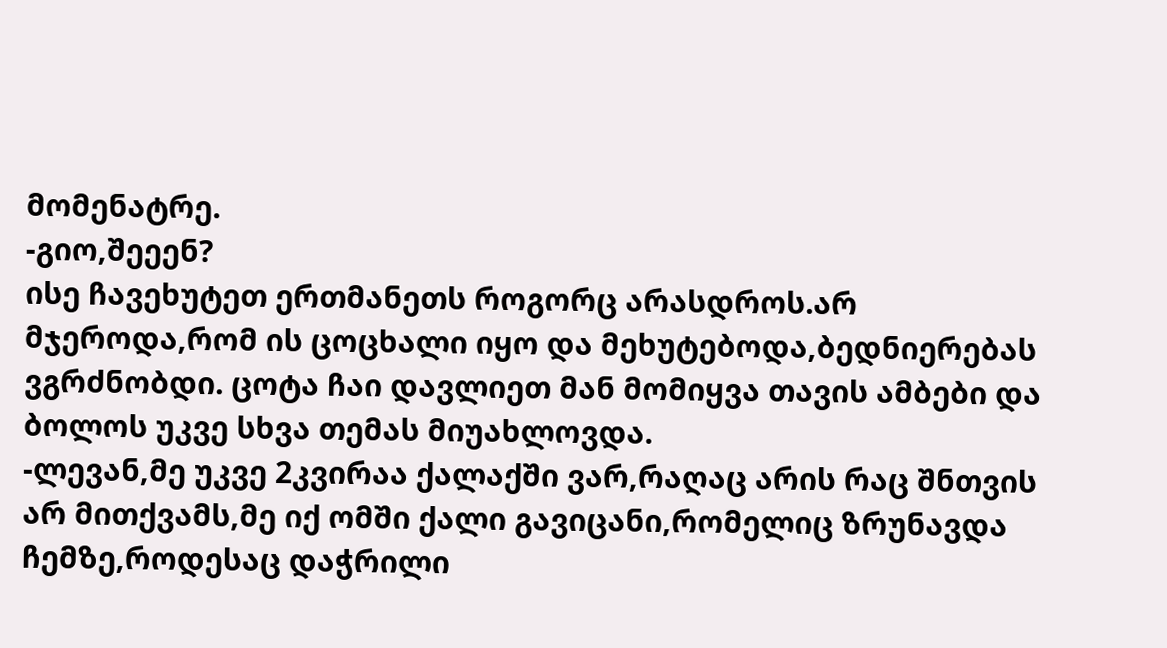მომენატრე.
-გიო,შეეენ?
ისე ჩავეხუტეთ ერთმანეთს როგორც არასდროს.არ მჯეროდა,რომ ის ცოცხალი იყო და მეხუტებოდა,ბედნიერებას ვგრძნობდი. ცოტა ჩაი დავლიეთ მან მომიყვა თავის ამბები და ბოლოს უკვე სხვა თემას მიუახლოვდა.
-ლევან,მე უკვე 2კვირაა ქალაქში ვარ,რაღაც არის რაც შნთვის არ მითქვამს,მე იქ ომში ქალი გავიცანი,რომელიც ზრუნავდა ჩემზე,როდესაც დაჭრილი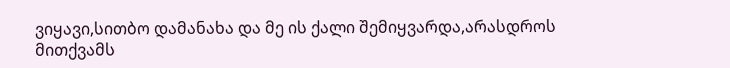ვიყავი,სითბო დამანახა და მე ის ქალი შემიყვარდა,არასდროს მითქვამს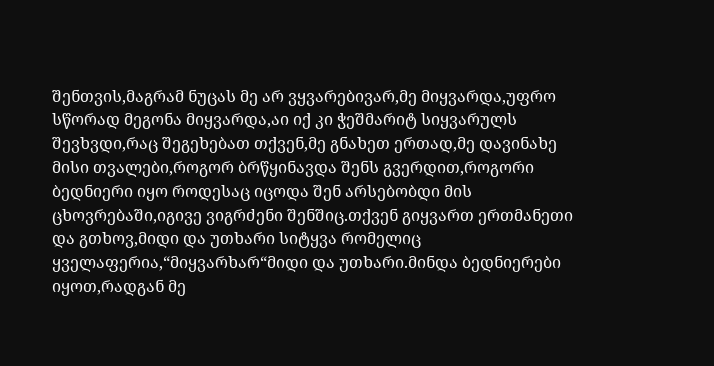შენთვის,მაგრამ ნუცას მე არ ვყვარებივარ,მე მიყვარდა,უფრო სწორად მეგონა მიყვარდა,აი იქ კი ჭეშმარიტ სიყვარულს შევხვდი,რაც შეგეხებათ თქვენ,მე გნახეთ ერთად,მე დავინახე მისი თვალები,როგორ ბრწყინავდა შენს გვერდით,როგორი ბედნიერი იყო როდესაც იცოდა შენ არსებობდი მის ცხოვრებაში,იგივე ვიგრძენი შენშიც.თქვენ გიყვართ ერთმანეთი და გთხოვ,მიდი და უთხარი სიტყვა რომელიც ყველაფერია,“მიყვარხარ“მიდი და უთხარი.მინდა ბედნიერები იყოთ,რადგან მე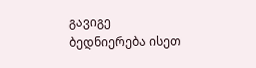გავიგე ბედნიერება ისეთ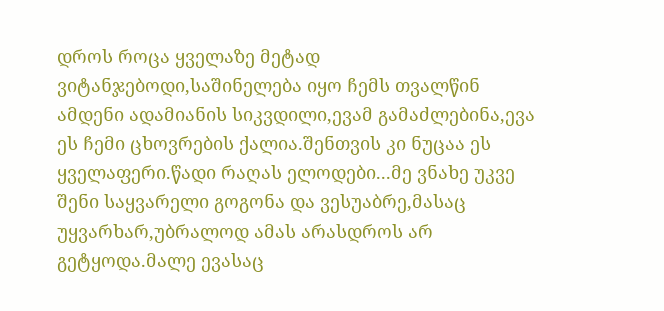დროს როცა ყველაზე მეტად ვიტანჯებოდი,საშინელება იყო ჩემს თვალწინ ამდენი ადამიანის სიკვდილი,ევამ გამაძლებინა,ევა ეს ჩემი ცხოვრების ქალია.შენთვის კი ნუცაა ეს ყველაფერი.წადი რაღას ელოდები...მე ვნახე უკვე შენი საყვარელი გოგონა და ვესუაბრე,მასაც უყვარხარ,უბრალოდ ამას არასდროს არ გეტყოდა.მალე ევასაც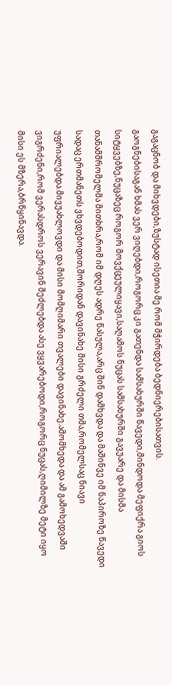გაგაცნობ და მიხვდები,ზუსტად ისეთია მე რომ მჭირდება ბედნიერებისათვის.
გაოგნებისაგან ხმას ვერ ვიღებდი,როგორც კი გათენდა სამსახურში წავედი,მინდოდა მეფიქრა გიოს სიტყვებზე,ნუცაზეც როგორ მოვქცეულიყავი,საღამოს ნუცას სამსახურში გავუარე და მისმა თანამშრომელმა მითხრა,რომ იმ დღეს ადრე წასულა,არც შინ დამხვდა და მაშინვე იმ ნაპიროზე წავედი სადაც ერთმანეთს ვხვდებოდით,შორიდან დავინახე მისი გრძელი თმა,რომელსაც ნიავი უფრიალებდა.მივუახლოვდი და მისი მომღიმარი თვალები დავინახე.ამომხედა და ამ გამოხედვაში ვიგრძენი,რომ ვერასდროს ვერავინ შეძლებდა ასე ვყვარებოდი,როგორც ნუცას,ღიმილზე მეტი იყო მისი ეს მზერა,ბრწყინავდა.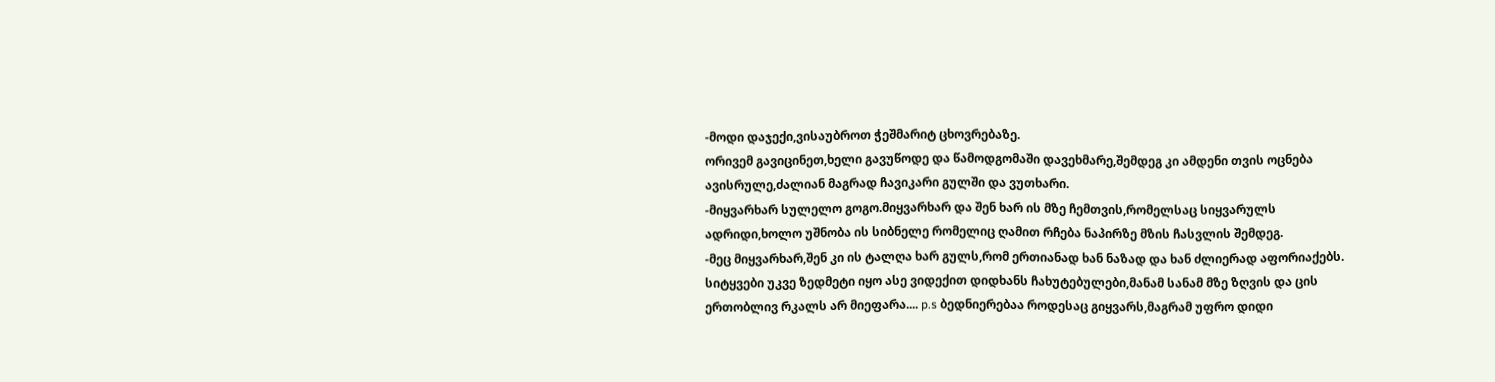-მოდი დაჯექი,ვისაუბროთ ჭეშმარიტ ცხოვრებაზე.
ორივემ გავიცინეთ,ხელი გავუწოდე და წამოდგომაში დავეხმარე,შემდეგ კი ამდენი თვის ოცნება ავისრულე,ძალიან მაგრად ჩავიკარი გულში და ვუთხარი.
-მიყვარხარ სულელო გოგო.მიყვარხარ და შენ ხარ ის მზე ჩემთვის,რომელსაც სიყვარულს ადრიდი,ხოლო უშნობა ის სიბნელე რომელიც ღამით რჩება ნაპირზე მზის ჩასვლის შემდეგ.
-მეც მიყვარხარ,შენ კი ის ტალღა ხარ გულს,რომ ერთიანად ხან ნაზად და ხან ძლიერად აფორიაქებს. სიტყვები უკვე ზედმეტი იყო ასე ვიდექით დიდხანს ჩახუტებულები,მანამ სანამ მზე ზღვის და ცის ერთობლივ რკალს არ მიეფარა.... p.s ბედნიერებაა როდესაც გიყვარს,მაგრამ უფრო დიდი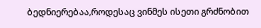ბედნიერებაა,როდესაც ვინმეს ისეთი გრძნობით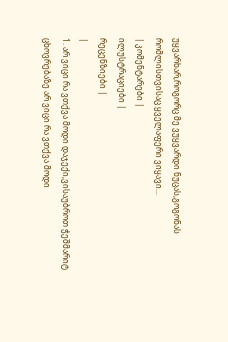უყვარხარ,როგორც მე ვუყვარდი ნუცას,გოგონას რომლისთვისაც ყველაფერი ვიყავი...
| კომენტარები |
ილუსტრაციები |
რეცენზიები |
|
1. არ ვიცი რა ვთქვა მოდი დაჯექი,ვისაუბროთ ჭეშმარიტ ცხოვრებაზე არ ვიცი რა ვთქვა მოდი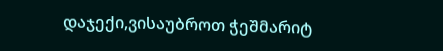დაჯექი,ვისაუბროთ ჭეშმარიტ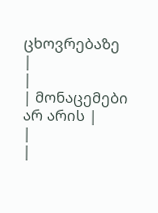ცხოვრებაზე
|
|
| მონაცემები არ არის |
|
|